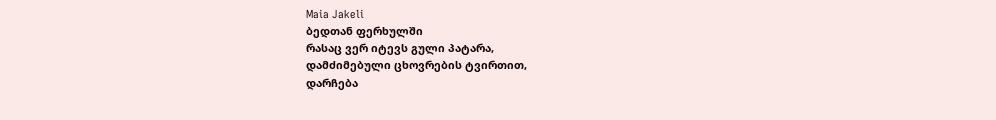Maia Jakeli
ბედთან ფერხულში
რასაც ვერ იტევს გული პატარა,
დამძიმებული ცხოვრების ტვირთით,
დარჩება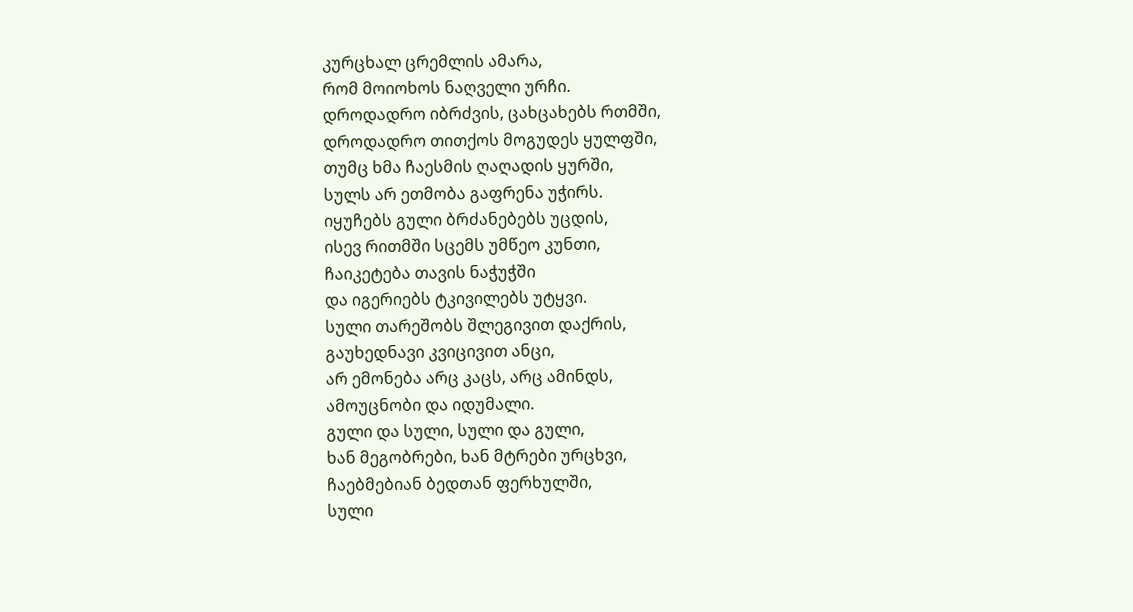კურცხალ ცრემლის ამარა,
რომ მოიოხოს ნაღველი ურჩი.
დროდადრო იბრძვის, ცახცახებს რთმში,
დროდადრო თითქოს მოგუდეს ყულფში,
თუმც ხმა ჩაესმის ღაღადის ყურში,
სულს არ ეთმობა გაფრენა უჭირს.
იყუჩებს გული ბრძანებებს უცდის,
ისევ რითმში სცემს უმწეო კუნთი,
ჩაიკეტება თავის ნაჭუჭში
და იგერიებს ტკივილებს უტყვი.
სული თარეშობს შლეგივით დაქრის,
გაუხედნავი კვიცივით ანცი,
არ ემონება არც კაცს, არც ამინდს,
ამოუცნობი და იდუმალი.
გული და სული, სული და გული,
ხან მეგობრები, ხან მტრები ურცხვი,
ჩაებმებიან ბედთან ფერხულში,
სული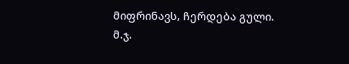მიფრინავს, ჩერდება გული.
მ.ჯ.